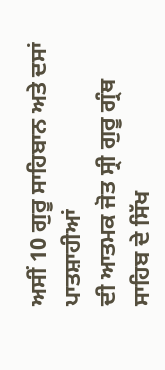ਅਸੀਂ 10 ਗੁਰੂ ਸਾਹਿਬਾਨ ਅਤੇ ਦਸਾਂ ਪਾਤਸ਼ਾਹੀਆਂ
ਦੀ ਆਤਮਕ ਜੋਤ ਸ੍ਰੀ ਗੁਰੂ ਗ੍ਰੰਥ ਸਾਹਿਬ ਦੇ ਸਿੱਖ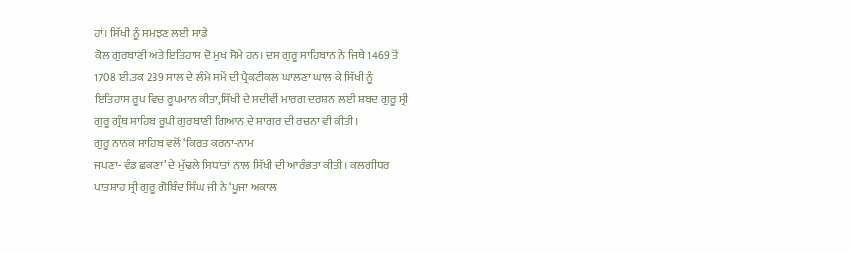ਹਾਂ। ਸਿੱਖੀ ਨੂੰ ਸਮਝਣ ਲਈ ਸਾਡੇ
ਕੋਲ ਗੁਰਬਾਣੀ ਅਤੇ ਇਤਿਹਾਸ ਦੋ ਮੁਖ ਸੋਮੇ ਹਨ। ਦਸ ਗੁਰੂ ਸਾਹਿਬਾਨ ਨੇ ਜਿਥੇ 1469 ਤੋਂ
1708 ਈ.ਤਕ 239 ਸਾਲ ਦੇ ਲੰਮੇ ਸਮੇਂ ਦੀ ਪ੍ਰੈਕਟੀਕਲ ਘਾਲਣਾ ਘਾਲ ਕੇ ਸਿੱਖੀ ਨੂੰ
ਇਤਿਹਾਸ ਰੂਪ ਵਿਚ ਰੂਪਮਾਨ ਕੀਤਾ,ਸਿੱਖੀ ਦੇ ਸਦੀਵੀਂ ਮਾਰਗ ਦਰਸ਼ਨ ਲਈ ਸ਼ਬਦ ਗੁਰੂ ਸ੍ਰੀ
ਗੁਰੂ ਗ੍ਰੰਥ ਸਾਹਿਬ ਰੂਪੀ ਗੁਰਬਾਣੀ ਗਿਆਨ ਦੇ ਸਾਗਰ ਦੀ ਰਚਨਾ ਵੀ ਕੀਤੀ।
ਗੁਰੂ ਨਾਨਕ ਸਾਹਿਬ ਵਲੋਂ ‘ਕਿਰਤ ਕਰਨਾ-ਨਾਮ
ਜਪਣਾ- ਵੰਡ ਛਕਣਾ’ ਦੇ ਮੁੱਢਲੇ ਸਿਧਾਂਤਾਂ ਨਾਲ ਸਿੱਖੀ ਦੀ ਆਰੰਭਤਾ ਕੀਤੀ। ਕਲਗੀਧਰ
ਪਾਤਸ਼ਾਹ ਸ੍ਰੀ ਗੁਰੂ ਗੋਬਿੰਦ ਸਿੰਘ ਜੀ ਨੇ ‘ਪੂਜਾ ਅਕਾਲ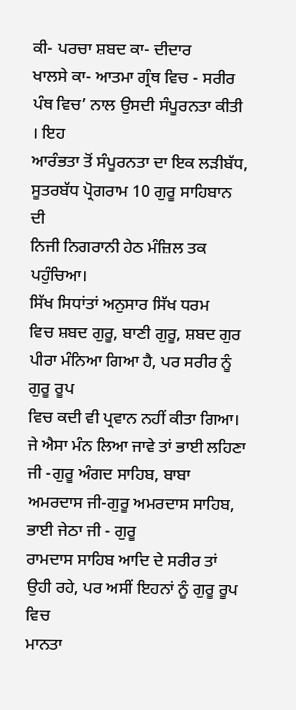ਕੀ- ਪਰਚਾ ਸ਼ਬਦ ਕਾ- ਦੀਦਾਰ
ਖਾਲਸੇ ਕਾ- ਆਤਮਾ ਗ੍ਰੰਥ ਵਿਚ - ਸਰੀਰ ਪੰਥ ਵਿਚ’ ਨਾਲ ਉਸਦੀ ਸੰਪੂਰਨਤਾ ਕੀਤੀ । ਇਹ
ਆਰੰਭਤਾ ਤੋਂ ਸੰਪੂਰਨਤਾ ਦਾ ਇਕ ਲੜੀਬੱਧ, ਸੂਤਰਬੱਧ ਪ੍ਰੋਗਰਾਮ 10 ਗੁਰੂ ਸਾਹਿਬਾਨ ਦੀ
ਨਿਜੀ ਨਿਗਰਾਨੀ ਹੇਠ ਮੰਜ਼ਿਲ ਤਕ ਪਹੁੰਚਿਆ।
ਸਿੱਖ ਸਿਧਾਂਤਾਂ ਅਨੁਸਾਰ ਸਿੱਖ ਧਰਮ
ਵਿਚ ਸ਼ਬਦ ਗੁਰੂ, ਬਾਣੀ ਗੁਰੂ, ਸ਼ਬਦ ਗੁਰ ਪੀਰਾ ਮੰਨਿਆ ਗਿਆ ਹੈ, ਪਰ ਸਰੀਰ ਨੂੰ ਗੁਰੂ ਰੂਪ
ਵਿਚ ਕਦੀ ਵੀ ਪ੍ਰਵਾਨ ਨਹੀਂ ਕੀਤਾ ਗਿਆ। ਜੇ ਐਸਾ ਮੰਨ ਲਿਆ ਜਾਵੇ ਤਾਂ ਭਾਈ ਲਹਿਣਾ
ਜੀ -ਗੁਰੂ ਅੰਗਦ ਸਾਹਿਬ, ਬਾਬਾ ਅਮਰਦਾਸ ਜੀ-ਗੁਰੂ ਅਮਰਦਾਸ ਸਾਹਿਬ, ਭਾਈ ਜੇਠਾ ਜੀ - ਗੁਰੂ
ਰਾਮਦਾਸ ਸਾਹਿਬ ਆਦਿ ਦੇ ਸਰੀਰ ਤਾਂ ਉਹੀ ਰਹੇ, ਪਰ ਅਸੀਂ ਇਹਨਾਂ ਨੂੰ ਗੁਰੂ ਰੂਪ ਵਿਚ
ਮਾਨਤਾ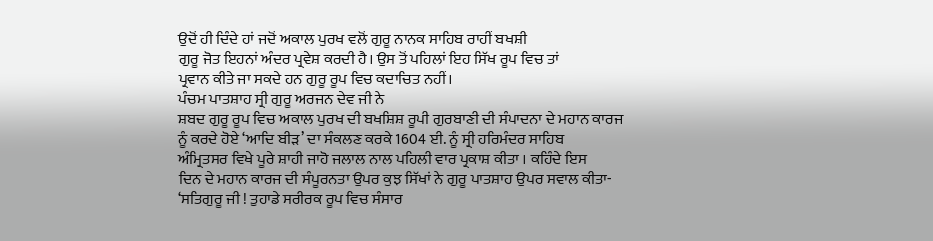ਉਦੋਂ ਹੀ ਦਿੰਦੇ ਹਾਂ ਜਦੋਂ ਅਕਾਲ ਪੁਰਖ ਵਲੋਂ ਗੁਰੂ ਨਾਨਕ ਸਾਹਿਬ ਰਾਹੀਂ ਬਖਸ਼ੀ
ਗੁਰੂ ਜੋਤ ਇਹਨਾਂ ਅੰਦਰ ਪ੍ਰਵੇਸ਼ ਕਰਦੀ ਹੈ। ਉਸ ਤੋਂ ਪਹਿਲਾਂ ਇਹ ਸਿੱਖ ਰੂਪ ਵਿਚ ਤਾਂ
ਪ੍ਰਵਾਨ ਕੀਤੇ ਜਾ ਸਕਦੇ ਹਨ ਗੁਰੂ ਰੂਪ ਵਿਚ ਕਦਾਚਿਤ ਨਹੀਂ।
ਪੰਚਮ ਪਾਤਸ਼ਾਹ ਸ੍ਰੀ ਗੁਰੂ ਅਰਜਨ ਦੇਵ ਜੀ ਨੇ
ਸ਼ਬਦ ਗੁਰੂ ਰੂਪ ਵਿਚ ਅਕਾਲ ਪੁਰਖ ਦੀ ਬਖਸ਼ਿਸ਼ ਰੂਪੀ ਗੁਰਬਾਣੀ ਦੀ ਸੰਪਾਦਨਾ ਦੇ ਮਹਾਨ ਕਾਰਜ
ਨੂੰ ਕਰਦੇ ਹੋਏ ‘ਆਦਿ ਬੀੜ’ ਦਾ ਸੰਕਲਣ ਕਰਕੇ 1604 ਈ. ਨੂੰ ਸ੍ਰੀ ਹਰਿਮੰਦਰ ਸਾਹਿਬ
ਅੰਮ੍ਰਿਤਸਰ ਵਿਖੇ ਪੂਰੇ ਸ਼ਾਹੀ ਜਾਹੋ ਜਲਾਲ ਨਾਲ ਪਹਿਲੀ ਵਾਰ ਪ੍ਰਕਾਸ਼ ਕੀਤਾ । ਕਹਿੰਦੇ ਇਸ
ਦਿਨ ਦੇ ਮਹਾਨ ਕਾਰਜ ਦੀ ਸੰਪੂਰਨਤਾ ਉਪਰ ਕੁਝ ਸਿੱਖਾਂ ਨੇ ਗੁਰੂ ਪਾਤਸ਼ਾਹ ਉਪਰ ਸਵਾਲ ਕੀਤਾ-
‘ਸਤਿਗੁਰੂ ਜੀ ! ਤੁਹਾਡੇ ਸਰੀਰਕ ਰੂਪ ਵਿਚ ਸੰਸਾਰ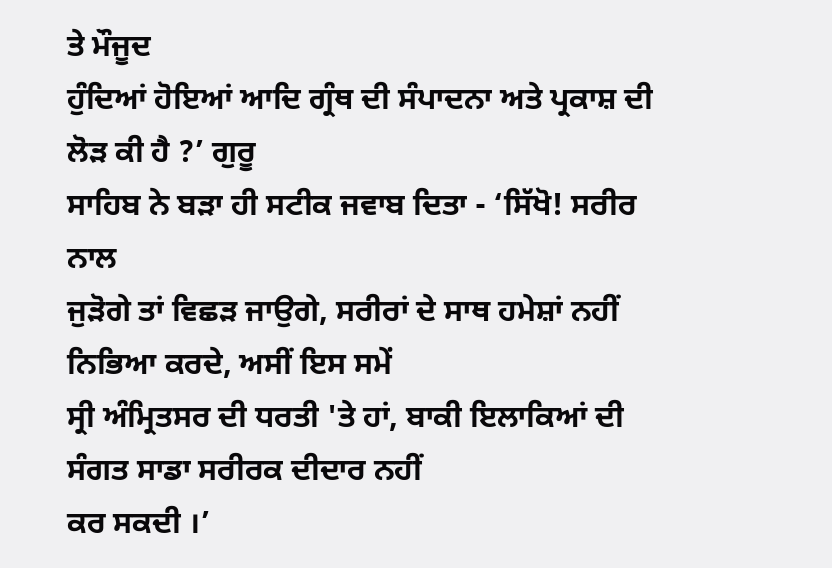ਤੇ ਮੌਜੂਦ
ਹੁੰਦਿਆਂ ਹੋਇਆਂ ਆਦਿ ਗ੍ਰੰਥ ਦੀ ਸੰਪਾਦਨਾ ਅਤੇ ਪ੍ਰਕਾਸ਼ ਦੀ ਲੋੜ ਕੀ ਹੈ ?’ ਗੁਰੂ
ਸਾਹਿਬ ਨੇ ਬੜਾ ਹੀ ਸਟੀਕ ਜਵਾਬ ਦਿਤਾ - ‘ਸਿੱਖੋ! ਸਰੀਰ ਨਾਲ
ਜੁੜੋਗੇ ਤਾਂ ਵਿਛੜ ਜਾਉਗੇ, ਸਰੀਰਾਂ ਦੇ ਸਾਥ ਹਮੇਸ਼ਾਂ ਨਹੀਂ ਨਿਭਿਆ ਕਰਦੇ, ਅਸੀਂ ਇਸ ਸਮੇਂ
ਸ੍ਰੀ ਅੰਮ੍ਰਿਤਸਰ ਦੀ ਧਰਤੀ 'ਤੇ ਹਾਂ, ਬਾਕੀ ਇਲਾਕਿਆਂ ਦੀ ਸੰਗਤ ਸਾਡਾ ਸਰੀਰਕ ਦੀਦਾਰ ਨਹੀਂ
ਕਰ ਸਕਦੀ ।’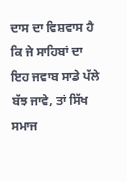ਦਾਸ ਦਾ ਵਿਸ਼ਵਾਸ ਹੈ ਕਿ ਜੇ ਸਾਹਿਬਾਂ ਦਾ ਇਹ ਜਵਾਬ ਸਾਡੇ ਪੱਲੇ
ਬੱਝ ਜਾਵੇ, ਤਾਂ ਸਿੱਖ ਸਮਾਜ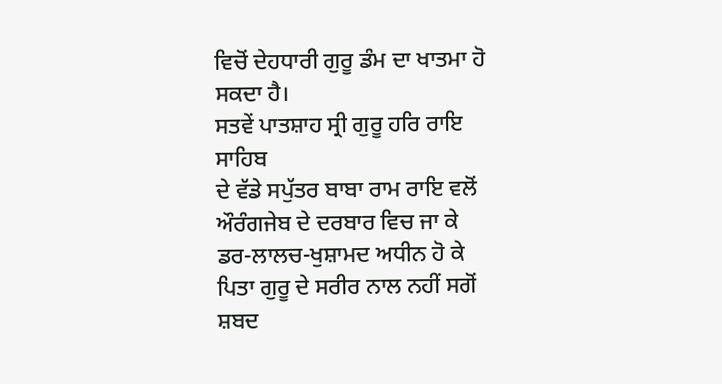ਵਿਚੋਂ ਦੇਹਧਾਰੀ ਗੁਰੂ ਡੰਮ ਦਾ ਖਾਤਮਾ ਹੋ ਸਕਦਾ ਹੈ।
ਸਤਵੇਂ ਪਾਤਸ਼ਾਹ ਸ੍ਰੀ ਗੁਰੂ ਹਰਿ ਰਾਇ ਸਾਹਿਬ
ਦੇ ਵੱਡੇ ਸਪੁੱਤਰ ਬਾਬਾ ਰਾਮ ਰਾਇ ਵਲੋਂ ਔਰੰਗਜੇਬ ਦੇ ਦਰਬਾਰ ਵਿਚ ਜਾ ਕੇ
ਡਰ-ਲਾਲਚ-ਖੁਸ਼ਾਮਦ ਅਧੀਨ ਹੋ ਕੇ ਪਿਤਾ ਗੁਰੂ ਦੇ ਸਰੀਰ ਨਾਲ ਨਹੀਂ ਸਗੋਂ ਸ਼ਬਦ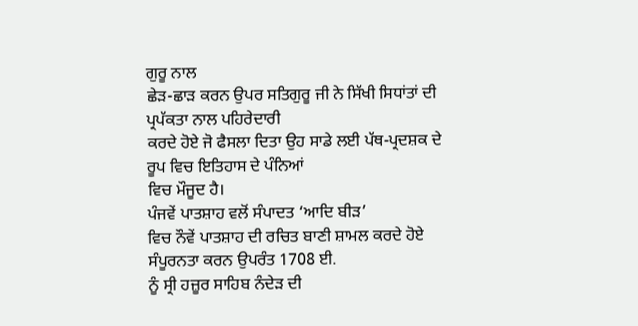ਗੁਰੂ ਨਾਲ
ਛੇੜ-ਛਾੜ ਕਰਨ ਉਪਰ ਸਤਿਗੁਰੂ ਜੀ ਨੇ ਸਿੱਖੀ ਸਿਧਾਂਤਾਂ ਦੀ ਪ੍ਰਪੱਕਤਾ ਨਾਲ ਪਹਿਰੇਦਾਰੀ
ਕਰਦੇ ਹੋਏ ਜੋ ਫੈਸਲਾ ਦਿਤਾ ਉਹ ਸਾਡੇ ਲਈ ਪੱਥ-ਪ੍ਰਦਸ਼ਕ ਦੇ ਰੂਪ ਵਿਚ ਇਤਿਹਾਸ ਦੇ ਪੰਨਿਆਂ
ਵਿਚ ਮੌਜੂਦ ਹੈ।
ਪੰਜਵੇਂ ਪਾਤਸ਼ਾਹ ਵਲੋਂ ਸੰਪਾਦਤ ‘ਆਦਿ ਬੀੜ’
ਵਿਚ ਨੌਵੇਂ ਪਾਤਸ਼ਾਹ ਦੀ ਰਚਿਤ ਬਾਣੀ ਸ਼ਾਮਲ ਕਰਦੇ ਹੋਏ ਸੰਪੂਰਨਤਾ ਕਰਨ ਉਪਰੰਤ 1708 ਈ.
ਨੂੰ ਸ੍ਰੀ ਹਜ਼ੂਰ ਸਾਹਿਬ ਨੰਦੇੜ ਦੀ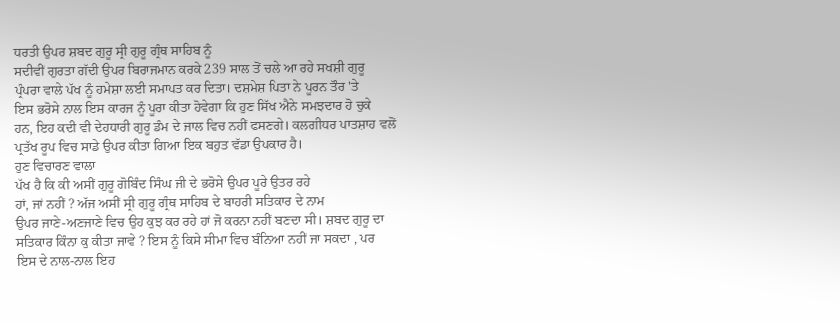ਧਰਤੀ ਉਪਰ ਸ਼ਬਦ ਗੁਰੂ ਸ੍ਰੀ ਗੁਰੂ ਗ੍ਰੰਥ ਸਾਹਿਬ ਨੂੰ
ਸਦੀਵੀਂ ਗੁਰਤਾ ਗੱਦੀ ਉਪਰ ਬਿਰਾਜਮਾਨ ਕਰਕੇ 239 ਸਾਲ ਤੋਂ ਚਲੇ ਆ ਰਹੇ ਸਖਸ਼ੀ ਗੁਰੂ
ਪ੍ਰੰਪਰਾ ਵਾਲੇ ਪੱਖ ਨੂੰ ਹਮੇਸ਼ਾ ਲਈ ਸਮਾਪਤ ਕਰ ਦਿਤਾ। ਦਸ਼ਮੇਸ਼ ਪਿਤਾ ਨੇ ਪੂਰਨ ਤੌਰ 'ਤੇ
ਇਸ ਭਰੋਸੇ ਨਾਲ ਇਸ ਕਾਰਜ ਨੂੰ ਪੂਰਾ ਕੀਤਾ ਹੋਵੇਗਾ ਕਿ ਹੁਣ ਸਿੱਖ ਐਨੇ ਸਮਝਦਾਰ ਹੋ ਚੁਕੇ
ਹਨ, ਇਹ ਕਦੀ ਵੀ ਦੇਹਧਾਰੀ ਗੁਰੂ ਡੰਮ ਦੇ ਜਾਲ ਵਿਚ ਨਹੀਂ ਫਸਣਗੇ। ਕਲਗੀਧਰ ਪਾਤਸ਼ਾਹ ਵਲੋਂ
ਪ੍ਰਤੱਖ ਰੂਪ ਵਿਚ ਸਾਡੇ ਉਪਰ ਕੀਤਾ ਗਿਆ ਇਕ ਬਹੁਤ ਵੱਡਾ ਉਪਕਾਰ ਹੈ।
ਹੁਣ ਵਿਚਾਰਣ ਵਾਲਾ
ਪੱਖ ਹੈ ਕਿ ਕੀ ਅਸੀਂ ਗੁਰੂ ਗੋਬਿੰਦ ਸਿੰਘ ਜੀ ਦੇ ਭਰੋਸੇ ਉਪਰ ਪੂਰੇ ਉਤਰ ਰਹੇ
ਹਾਂ, ਜਾਂ ਨਹੀਂ ? ਅੱਜ ਅਸੀਂ ਸ੍ਰੀ ਗੁਰੂ ਗ੍ਰੰਥ ਸਾਹਿਬ ਦੇ ਬਾਹਰੀ ਸਤਿਕਾਰ ਦੇ ਨਾਮ
ਉਪਰ ਜਾਣੇ-ਅਣਜਾਣੇ ਵਿਚ ਉਹ ਕੁਝ ਕਰ ਰਹੇ ਹਾਂ ਜੋ ਕਰਨਾ ਨਹੀਂ ਬਣਦਾ ਸੀ। ਸ਼ਬਦ ਗੁਰੂ ਦਾ
ਸਤਿਕਾਰ ਕਿੰਨਾ ਕੁ ਕੀਤਾ ਜਾਵੇ ? ਇਸ ਨੂੰ ਕਿਸੇ ਸੀਮਾ ਵਿਚ ਬੰਨਿਆ ਨਹੀਂ ਜਾ ਸਕਦਾ , ਪਰ
ਇਸ ਦੇ ਨਾਲ-ਨਾਲ ਇਹ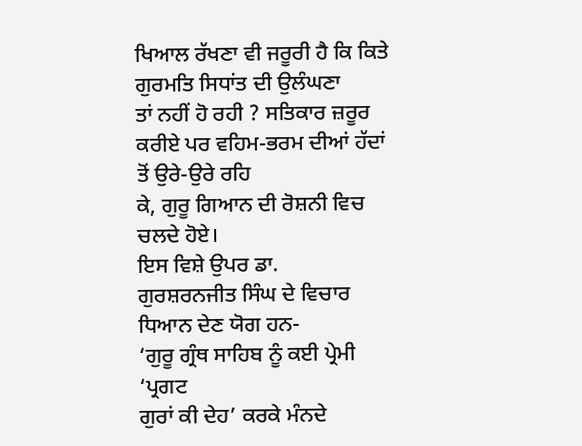ਖਿਆਲ ਰੱਖਣਾ ਵੀ ਜਰੂਰੀ ਹੈ ਕਿ ਕਿਤੇ ਗੁਰਮਤਿ ਸਿਧਾਂਤ ਦੀ ਉਲੰਘਣਾ
ਤਾਂ ਨਹੀਂ ਹੋ ਰਹੀ ? ਸਤਿਕਾਰ ਜ਼ਰੂਰ ਕਰੀਏ ਪਰ ਵਹਿਮ-ਭਰਮ ਦੀਆਂ ਹੱਦਾਂ ਤੋਂ ਉਰੇ-ਉਰੇ ਰਹਿ
ਕੇ, ਗੁਰੂ ਗਿਆਨ ਦੀ ਰੋਸ਼ਨੀ ਵਿਚ ਚਲਦੇ ਹੋਏ।
ਇਸ ਵਿਸ਼ੇ ਉਪਰ ਡਾ.
ਗੁਰਸ਼ਰਨਜੀਤ ਸਿੰਘ ਦੇ ਵਿਚਾਰ ਧਿਆਨ ਦੇਣ ਯੋਗ ਹਨ-
‘ਗੁਰੂ ਗ੍ਰੰਥ ਸਾਹਿਬ ਨੂੰ ਕਈ ਪ੍ਰੇਮੀ ‘ਪ੍ਰਗਟ
ਗੁਰਾਂ ਕੀ ਦੇਹ’ ਕਰਕੇ ਮੰਨਦੇ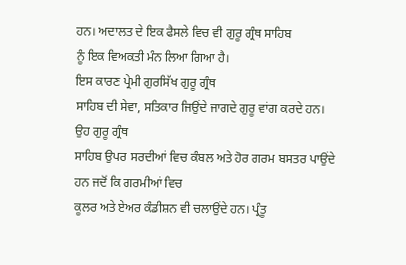ਹਨ। ਅਦਾਲਤ ਦੇ ਇਕ ਫੈਸਲੇ ਵਿਚ ਵੀ ਗੁਰੂ ਗ੍ਰੰਥ ਸਾਹਿਬ
ਨੂੰ ਇਕ ਵਿਅਕਤੀ ਮੰਨ ਲਿਆ ਗਿਆ ਹੈ।
ਇਸ ਕਾਰਣ ਪ੍ਰੇਮੀ ਗੁਰਸਿੱਖ ਗੁਰੂ ਗ੍ਰੰਥ
ਸਾਹਿਬ ਦੀ ਸੇਵਾ, ਸਤਿਕਾਰ ਜਿਉਂਦੇ ਜਾਗਦੇ ਗੁਰੂ ਵਾਂਗ ਕਰਦੇ ਹਨ। ਉਹ ਗੁਰੂ ਗ੍ਰੰਥ
ਸਾਹਿਬ ਉਪਰ ਸਰਦੀਆਂ ਵਿਚ ਕੰਬਲ ਅਤੇ ਹੋਰ ਗਰਮ ਬਸਤਰ ਪਾਉਂਦੇ ਹਨ ਜਦੋਂ ਕਿ ਗਰਮੀਆਂ ਵਿਚ
ਕੂਲਰ ਅਤੇ ਏਅਰ ਕੰਡੀਸ਼ਨ ਵੀ ਚਲਾਉਂਦੇ ਹਨ। ਪ੍ਰੰਤੂ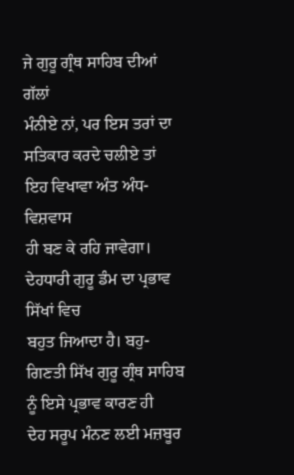ਜੇ ਗੁਰੂ ਗ੍ਰੰਥ ਸਾਹਿਬ ਦੀਆਂ ਗੱਲਾਂ
ਮੰਨੀਏ ਨਾਂ, ਪਰ ਇਸ ਤਰਾਂ ਦਾ ਸਤਿਕਾਰ ਕਰਦੇ ਚਲੀਏ ਤਾਂ ਇਹ ਵਿਖਾਵਾ ਅੰਤ ਅੰਧ-ਵਿਸ਼ਵਾਸ
ਹੀ ਬਣ ਕੇ ਰਹਿ ਜਾਵੇਗਾ।
ਦੇਹਧਾਰੀ ਗੁਰੂ ਡੰਮ ਦਾ ਪ੍ਰਭਾਵ ਸਿੱਖਾਂ ਵਿਚ
ਬਹੁਤ ਜਿਆਦਾ ਹੈ। ਬਹੁ-ਗਿਣਤੀ ਸਿੱਖ ਗੁਰੂ ਗ੍ਰੰਥ ਸਾਹਿਬ ਨੂੰ ਇਸੇ ਪ੍ਰਭਾਵ ਕਾਰਣ ਹੀ
ਦੇਹ ਸਰੂਪ ਮੰਨਣ ਲਈ ਮਜ਼ਬੂਰ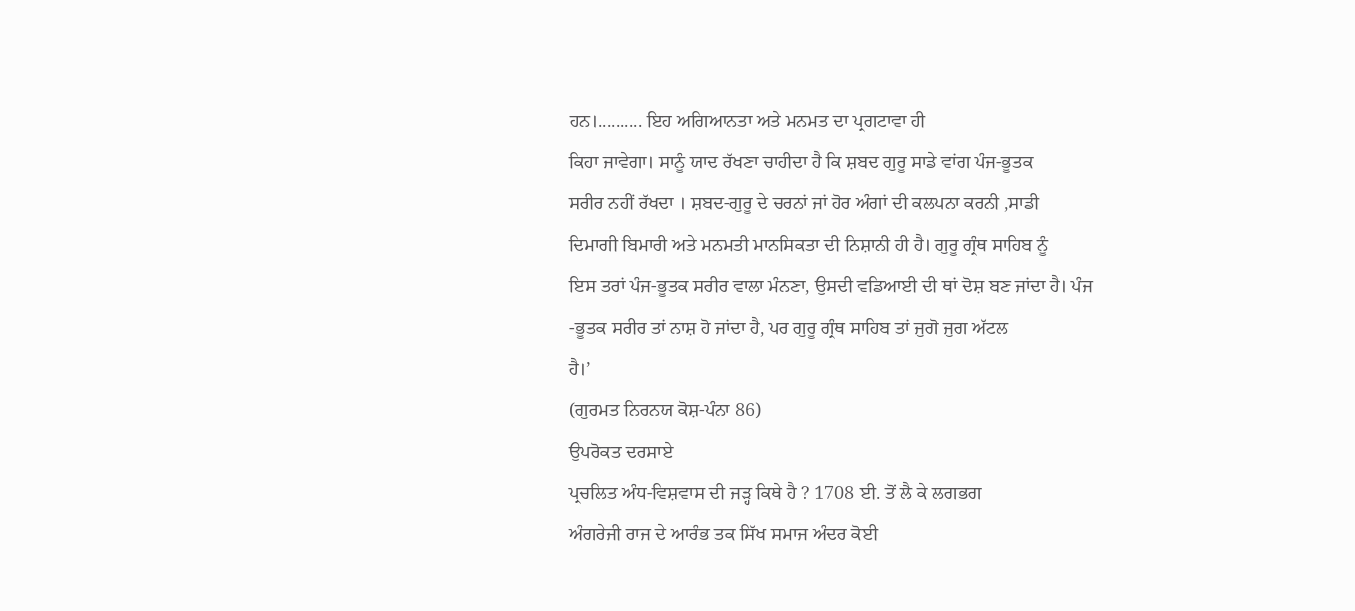ਹਨ।.......... ਇਹ ਅਗਿਆਨਤਾ ਅਤੇ ਮਨਮਤ ਦਾ ਪ੍ਰਗਟਾਵਾ ਹੀ
ਕਿਹਾ ਜਾਵੇਗਾ। ਸਾਨੂੰ ਯਾਦ ਰੱਖਣਾ ਚਾਹੀਦਾ ਹੈ ਕਿ ਸ਼ਬਦ ਗੁਰੂ ਸਾਡੇ ਵਾਂਗ ਪੰਜ-ਭੂਤਕ
ਸਰੀਰ ਨਹੀਂ ਰੱਖਦਾ । ਸ਼ਬਦ-ਗੁਰੂ ਦੇ ਚਰਨਾਂ ਜਾਂ ਹੋਰ ਅੰਗਾਂ ਦੀ ਕਲਪਨਾ ਕਰਨੀ ,ਸਾਡੀ
ਦਿਮਾਗੀ ਬਿਮਾਰੀ ਅਤੇ ਮਨਮਤੀ ਮਾਨਸਿਕਤਾ ਦੀ ਨਿਸ਼ਾਨੀ ਹੀ ਹੈ। ਗੁਰੂ ਗ੍ਰੰਥ ਸਾਹਿਬ ਨੂੰ
ਇਸ ਤਰਾਂ ਪੰਜ-ਭੂਤਕ ਸਰੀਰ ਵਾਲਾ ਮੰਨਣਾ, ਉਸਦੀ ਵਡਿਆਈ ਦੀ ਥਾਂ ਦੋਸ਼ ਬਣ ਜਾਂਦਾ ਹੈ। ਪੰਜ
-ਭੂਤਕ ਸਰੀਰ ਤਾਂ ਨਾਸ਼ ਹੋ ਜਾਂਦਾ ਹੈ, ਪਰ ਗੁਰੂ ਗ੍ਰੰਥ ਸਾਹਿਬ ਤਾਂ ਜੁਗੋ ਜੁਗ ਅੱਟਲ
ਹੈ।’
(ਗੁਰਮਤ ਨਿਰਨਯ ਕੋਸ਼-ਪੰਨਾ 86)
ਉਪਰੋਕਤ ਦਰਸਾਏ
ਪ੍ਰਚਲਿਤ ਅੰਧ-ਵਿਸ਼ਵਾਸ ਦੀ ਜੜ੍ਹ ਕਿਥੇ ਹੈ ? 1708 ਈ. ਤੋਂ ਲੈ ਕੇ ਲਗਭਗ
ਅੰਗਰੇਜੀ ਰਾਜ ਦੇ ਆਰੰਭ ਤਕ ਸਿੱਖ ਸਮਾਜ ਅੰਦਰ ਕੋਈ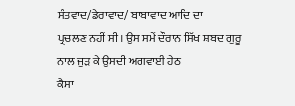ਸੰਤਵਾਦ/ਡੇਰਾਵਾਦ/ ਬਾਬਾਵਾਦ ਆਦਿ ਦਾ
ਪ੍ਰਚਲਣ ਨਹੀਂ ਸੀ। ਉਸ ਸਮੇਂ ਦੌਰਾਨ ਸਿੱਖ ਸ਼ਬਦ ਗੁਰੂ ਨਾਲ ਜੁੜ ਕੇ ਉਸਦੀ ਅਗਵਾਈ ਹੇਠ
ਕੈਸਾ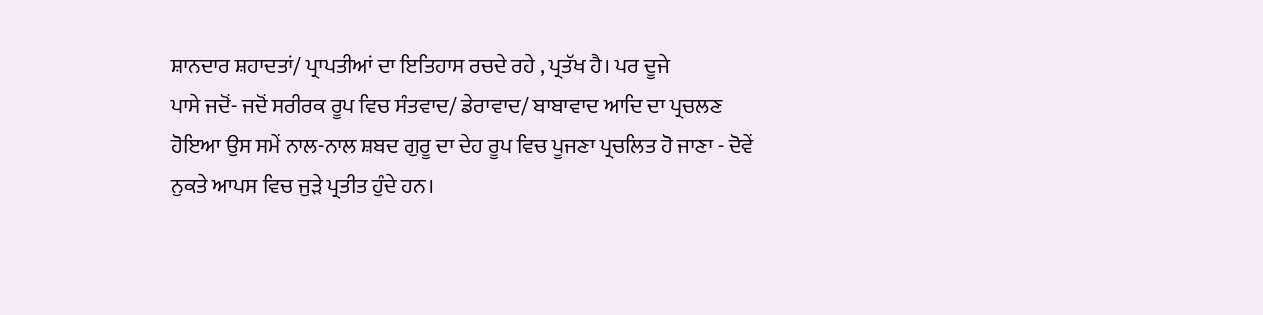ਸ਼ਾਨਦਾਰ ਸ਼ਹਾਦਤਾਂ/ ਪ੍ਰਾਪਤੀਆਂ ਦਾ ਇਤਿਹਾਸ ਰਚਦੇ ਰਹੇ , ਪ੍ਰਤੱਖ ਹੈ। ਪਰ ਦੂਜੇ
ਪਾਸੇ ਜਦੋਂ- ਜਦੋਂ ਸਰੀਰਕ ਰੂਪ ਵਿਚ ਸੰਤਵਾਦ/ ਡੇਰਾਵਾਦ/ ਬਾਬਾਵਾਦ ਆਦਿ ਦਾ ਪ੍ਰਚਲਣ
ਹੋਇਆ ਉਸ ਸਮੇਂ ਨਾਲ-ਨਾਲ ਸ਼ਬਦ ਗੁਰੂ ਦਾ ਦੇਹ ਰੂਪ ਵਿਚ ਪੂਜਣਾ ਪ੍ਰਚਲਿਤ ਹੋ ਜਾਣਾ - ਦੋਵੇਂ
ਨੁਕਤੇ ਆਪਸ ਵਿਚ ਜੁੜੇ ਪ੍ਰਤੀਤ ਹੁੰਦੇ ਹਨ।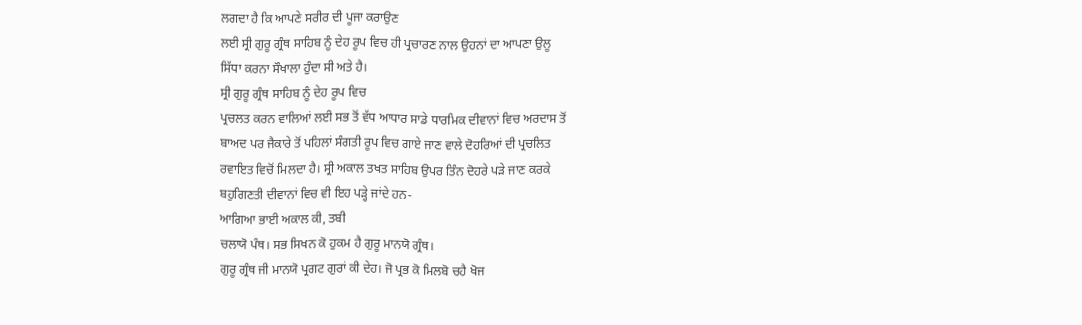ਲਗਦਾ ਹੈ ਕਿ ਆਪਣੇ ਸਰੀਰ ਦੀ ਪੂਜਾ ਕਰਾਉਣ
ਲਈ ਸ੍ਰੀ ਗੁਰੂ ਗ੍ਰੰਥ ਸਾਹਿਬ ਨੂੰ ਦੇਹ ਰੂਪ ਵਿਚ ਹੀ ਪ੍ਰਚਾਰਣ ਨਾਲ ਉਹਨਾਂ ਦਾ ਆਪਣਾ ਉਲੂ
ਸਿੱਧਾ ਕਰਨਾ ਸੌਖਾਲਾ ਹੁੰਦਾ ਸੀ ਅਤੇ ਹੈ।
ਸ੍ਰੀ ਗੁਰੂ ਗ੍ਰੰਥ ਸਾਹਿਬ ਨੂੰ ਦੇਹ ਰੂਪ ਵਿਚ
ਪ੍ਰਚਲਤ ਕਰਨ ਵਾਲਿਆਂ ਲਈ ਸਭ ਤੋਂ ਵੱਧ ਆਧਾਰ ਸਾਡੇ ਧਾਰਮਿਕ ਦੀਵਾਨਾਂ ਵਿਚ ਅਰਦਾਸ ਤੋਂ
ਬਾਅਦ ਪਰ ਜੈਕਾਰੇ ਤੋਂ ਪਹਿਲਾਂ ਸੰਗਤੀ ਰੂਪ ਵਿਚ ਗਾਏ ਜਾਣ ਵਾਲੇ ਦੋਹਰਿਆਂ ਦੀ ਪ੍ਰਚਲਿਤ
ਰਵਾਇਤ ਵਿਚੋਂ ਮਿਲਦਾ ਹੈ। ਸ੍ਰੀ ਅਕਾਲ ਤਖਤ ਸਾਹਿਬ ਉਪਰ ਤਿੰਨ ਦੋਹਰੇ ਪੜੇ ਜਾਣ ਕਰਕੇ
ਬਹੁਗਿਣਤੀ ਦੀਵਾਨਾਂ ਵਿਚ ਵੀ ਇਹ ਪੜ੍ਹੇ ਜਾਂਦੇ ਹਨ-
ਆਗਿਆ ਭਾਈ ਅਕਾਲ ਕੀ, ਤਬੀ
ਚਲਾਯੋ ਪੰਥ। ਸਭ ਸਿਖਨ ਕੋ ਹੁਕਮ ਹੈ ਗੁਰੂ ਮਾਨਯੋ ਗ੍ਰੰਥ।
ਗੁਰੂ ਗ੍ਰੰਥ ਜੀ ਮਾਨਯੋ ਪ੍ਰਗਟ ਗੁਰਾਂ ਕੀ ਦੇਹ। ਜੋ ਪ੍ਰਭ ਕੋ ਮਿਲਬੋ ਚਹੈ ਖੋਜ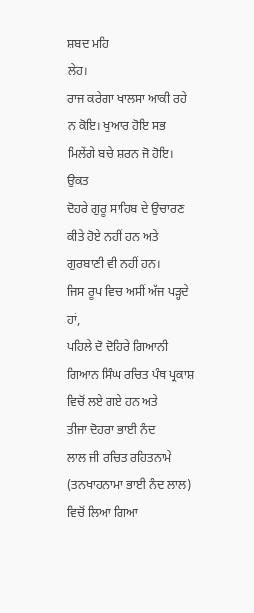ਸ਼ਬਦ ਮਹਿ
ਲੇਹ।
ਰਾਜ ਕਰੇਗਾ ਖਾਲਸਾ ਆਕੀ ਰਹੇ ਨ ਕੋਇ। ਖੁਆਰ ਹੋਇ ਸਭ ਮਿਲੇਂਗੇ ਬਚੇ ਸ਼ਰਨ ਜੋ ਹੋਇ।
ਉਕਤ
ਦੋਹਰੇ ਗੁਰੂ ਸਾਹਿਬ ਦੇ ਉਚਾਰਣ ਕੀਤੇ ਹੋਏ ਨਹੀਂ ਹਨ ਅਤੇ ਗੁਰਬਾਣੀ ਵੀ ਨਹੀਂ ਹਨ।
ਜਿਸ ਰੂਪ ਵਿਚ ਅਸੀਂ ਅੱਜ ਪੜ੍ਹਦੇ ਹਾਂ,
ਪਹਿਲੇ ਦੋ ਦੋਹਿਰੇ ਗਿਆਨੀ
ਗਿਆਨ ਸਿੰਘ ਰਚਿਤ ਪੰਥ ਪ੍ਰਕਾਸ਼ ਵਿਚੋਂ ਲਏ ਗਏ ਹਨ ਅਤੇ
ਤੀਜਾ ਦੋਹਰਾ ਭਾਈ ਨੰਦ
ਲਾਲ ਜੀ ਰਚਿਤ ਰਹਿਤਨਾਮੇ (ਤਨਖਾਹਨਾਮਾ ਭਾਈ ਨੰਦ ਲਾਲ) ਵਿਚੋਂ ਲਿਆ ਗਿਆ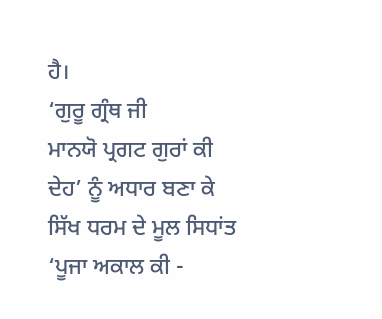ਹੈ।
‘ਗੁਰੂ ਗ੍ਰੰਥ ਜੀ
ਮਾਨਯੋ ਪ੍ਰਗਟ ਗੁਰਾਂ ਕੀ ਦੇਹ’ ਨੂੰ ਅਧਾਰ ਬਣਾ ਕੇ ਸਿੱਖ ਧਰਮ ਦੇ ਮੂਲ ਸਿਧਾਂਤ
‘ਪੂਜਾ ਅਕਾਲ ਕੀ -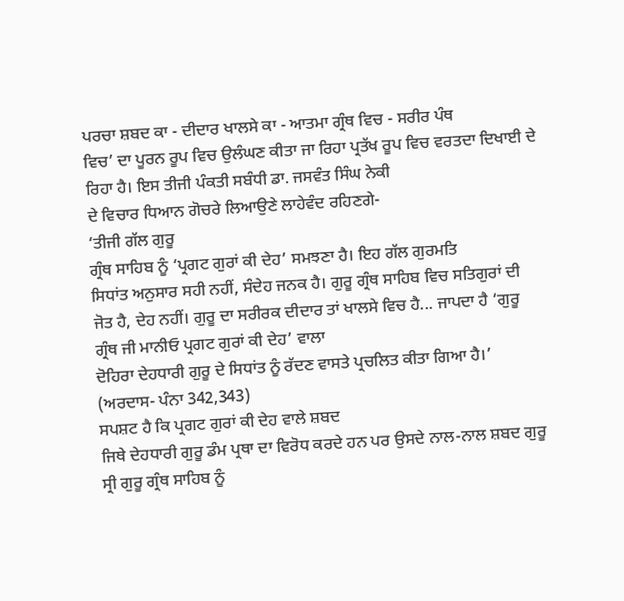ਪਰਚਾ ਸ਼ਬਦ ਕਾ - ਦੀਦਾਰ ਖਾਲਸੇ ਕਾ - ਆਤਮਾ ਗ੍ਰੰਥ ਵਿਚ - ਸਰੀਰ ਪੰਥ
ਵਿਚ’ ਦਾ ਪੂਰਨ ਰੂਪ ਵਿਚ ਉਲੰਘਣ ਕੀਤਾ ਜਾ ਰਿਹਾ ਪ੍ਰਤੱਖ ਰੂਪ ਵਿਚ ਵਰਤਦਾ ਦਿਖਾਈ ਦੇ
ਰਿਹਾ ਹੈ। ਇਸ ਤੀਜੀ ਪੰਕਤੀ ਸਬੰਧੀ ਡਾ. ਜਸਵੰਤ ਸਿੰਘ ਨੇਕੀ
ਦੇ ਵਿਚਾਰ ਧਿਆਨ ਗੋਚਰੇ ਲਿਆਉਣੇ ਲਾਹੇਵੰਦ ਰਹਿਣਗੇ-
‘ਤੀਜੀ ਗੱਲ ਗੁਰੂ
ਗ੍ਰੰਥ ਸਾਹਿਬ ਨੂੰ ‘ਪ੍ਰਗਟ ਗੁਰਾਂ ਕੀ ਦੇਹ’ ਸਮਝਣਾ ਹੈ। ਇਹ ਗੱਲ ਗੁਰਮਤਿ
ਸਿਧਾਂਤ ਅਨੁਸਾਰ ਸਹੀ ਨਹੀਂ, ਸੰਦੇਹ ਜਨਕ ਹੈ। ਗੁਰੂ ਗ੍ਰੰਥ ਸਾਹਿਬ ਵਿਚ ਸਤਿਗੁਰਾਂ ਦੀ
ਜੋਤ ਹੈ, ਦੇਹ ਨਹੀਂ। ਗੁਰੂ ਦਾ ਸਰੀਰਕ ਦੀਦਾਰ ਤਾਂ ਖਾਲਸੇ ਵਿਚ ਹੈ... ਜਾਪਦਾ ਹੈ ‘ਗੁਰੂ
ਗ੍ਰੰਥ ਜੀ ਮਾਨੀਓ ਪ੍ਰਗਟ ਗੁਰਾਂ ਕੀ ਦੇਹ’ ਵਾਲਾ
ਦੋਹਿਰਾ ਦੇਹਧਾਰੀ ਗੁਰੂ ਦੇ ਸਿਧਾਂਤ ਨੂੰ ਰੱਦਣ ਵਾਸਤੇ ਪ੍ਰਚਲਿਤ ਕੀਤਾ ਗਿਆ ਹੈ।’
(ਅਰਦਾਸ- ਪੰਨਾ 342,343)
ਸਪਸ਼ਟ ਹੈ ਕਿ ਪ੍ਰਗਟ ਗੁਰਾਂ ਕੀ ਦੇਹ ਵਾਲੇ ਸ਼ਬਦ
ਜਿਥੇ ਦੇਹਧਾਰੀ ਗੁਰੂ ਡੰਮ ਪ੍ਰਥਾ ਦਾ ਵਿਰੋਧ ਕਰਦੇ ਹਨ ਪਰ ਉਸਦੇ ਨਾਲ-ਨਾਲ ਸ਼ਬਦ ਗੁਰੂ
ਸ੍ਰੀ ਗੁਰੂ ਗ੍ਰੰਥ ਸਾਹਿਬ ਨੂੰ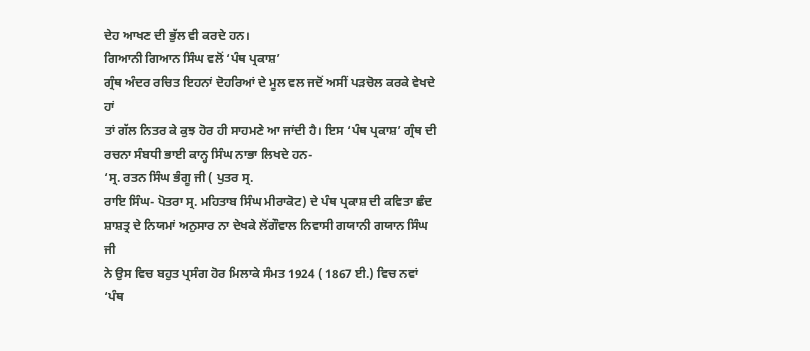ਦੇਹ ਆਖਣ ਦੀ ਭੁੱਲ ਵੀ ਕਰਦੇ ਹਨ।
ਗਿਆਨੀ ਗਿਆਨ ਸਿੰਘ ਵਲੋਂ ‘ਪੰਥ ਪ੍ਰਕਾਸ਼’
ਗ੍ਰੰਥ ਅੰਦਰ ਰਚਿਤ ਇਹਨਾਂ ਦੋਹਰਿਆਂ ਦੇ ਮੂਲ ਵਲ ਜਦੋਂ ਅਸੀਂ ਪੜਚੋਲ ਕਰਕੇ ਵੇਖਦੇ ਹਾਂ
ਤਾਂ ਗੱਲ ਨਿਤਰ ਕੇ ਕੁਝ ਹੋਰ ਹੀ ਸਾਹਮਣੇ ਆ ਜਾਂਦੀ ਹੈ। ਇਸ ‘ਪੰਥ ਪ੍ਰਕਾਸ਼’ ਗ੍ਰੰਥ ਦੀ
ਰਚਨਾ ਸੰਬਧੀ ਭਾਈ ਕਾਨ੍ਹ ਸਿੰਘ ਨਾਭਾ ਲਿਖਦੇ ਹਨ-
‘ਸ੍ਰ. ਰਤਨ ਸਿੰਘ ਭੰਗੂ ਜੀ ( ਪੁਤਰ ਸ੍ਰ.
ਰਾਇ ਸਿੰਘ- ਪੋਤਰਾ ਸ੍ਰ. ਮਹਿਤਾਬ ਸਿੰਘ ਮੀਰਾਕੋਟ) ਦੇ ਪੰਥ ਪ੍ਰਕਾਸ਼ ਦੀ ਕਵਿਤਾ ਛੰਦ
ਸ਼ਾਸ਼ਤ੍ਰ ਦੇ ਨਿਯਮਾਂ ਅਨੁਸਾਰ ਨਾ ਦੇਖਕੇ ਲੋਂਗੌਵਾਲ ਨਿਵਾਸੀ ਗਯਾਨੀ ਗਯਾਨ ਸਿੰਘ ਜੀ
ਨੇ ਉਸ ਵਿਚ ਬਹੁਤ ਪ੍ਰਸੰਗ ਹੋਰ ਮਿਲਾਕੇ ਸੰਮਤ 1924 ( 1867 ਈ.) ਵਿਚ ਨਵਾਂ ‘ਪੰਥ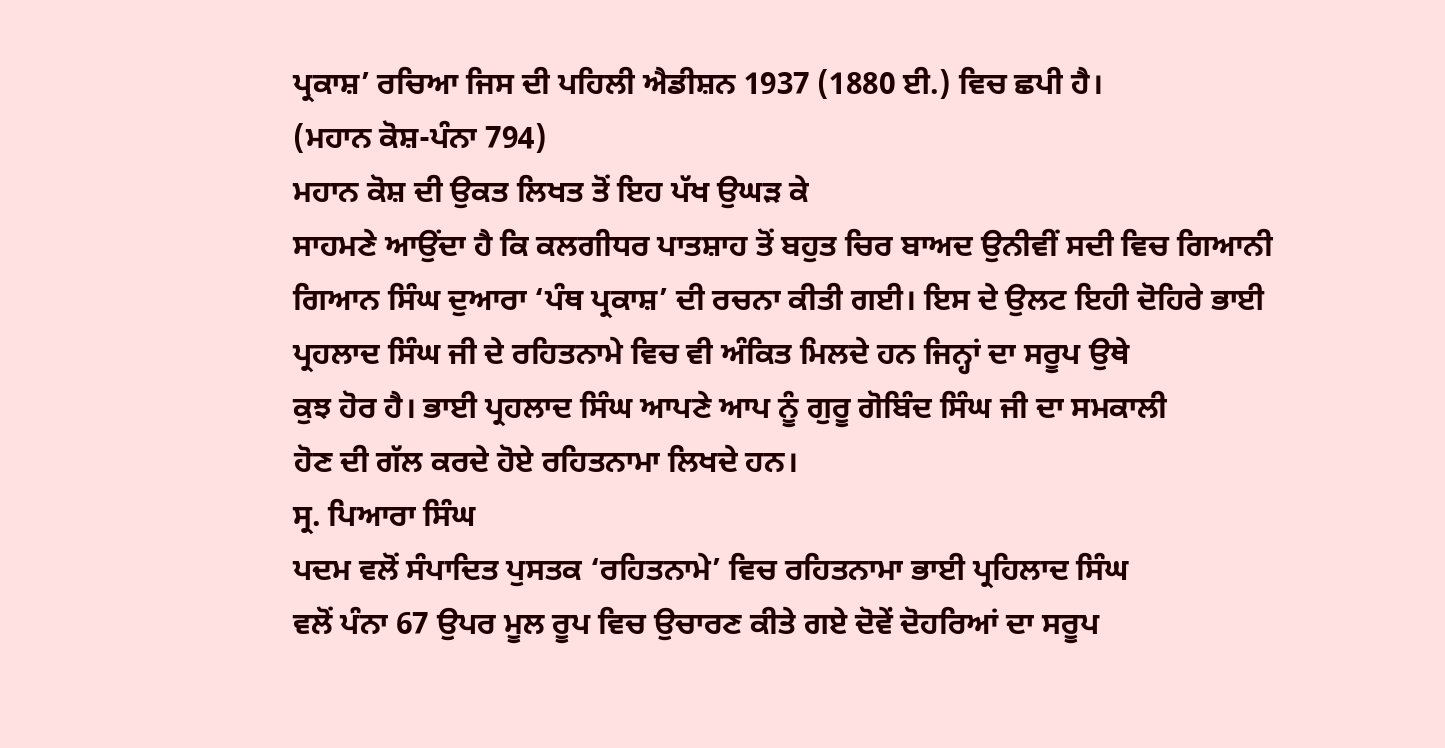ਪ੍ਰਕਾਸ਼’ ਰਚਿਆ ਜਿਸ ਦੀ ਪਹਿਲੀ ਐਡੀਸ਼ਨ 1937 (1880 ਈ.) ਵਿਚ ਛਪੀ ਹੈ।
(ਮਹਾਨ ਕੋਸ਼-ਪੰਨਾ 794)
ਮਹਾਨ ਕੋਸ਼ ਦੀ ਉਕਤ ਲਿਖਤ ਤੋਂ ਇਹ ਪੱਖ ਉਘੜ ਕੇ
ਸਾਹਮਣੇ ਆਉਂਦਾ ਹੈ ਕਿ ਕਲਗੀਧਰ ਪਾਤਸ਼ਾਹ ਤੋਂ ਬਹੁਤ ਚਿਰ ਬਾਅਦ ਉਨੀਵੀਂ ਸਦੀ ਵਿਚ ਗਿਆਨੀ
ਗਿਆਨ ਸਿੰਘ ਦੁਆਰਾ ‘ਪੰਥ ਪ੍ਰਕਾਸ਼’ ਦੀ ਰਚਨਾ ਕੀਤੀ ਗਈ। ਇਸ ਦੇ ਉਲਟ ਇਹੀ ਦੋਹਿਰੇ ਭਾਈ
ਪ੍ਰਹਲਾਦ ਸਿੰਘ ਜੀ ਦੇ ਰਹਿਤਨਾਮੇ ਵਿਚ ਵੀ ਅੰਕਿਤ ਮਿਲਦੇ ਹਨ ਜਿਨ੍ਹਾਂ ਦਾ ਸਰੂਪ ਉਥੇ
ਕੁਝ ਹੋਰ ਹੈ। ਭਾਈ ਪ੍ਰਹਲਾਦ ਸਿੰਘ ਆਪਣੇ ਆਪ ਨੂੰ ਗੁਰੂ ਗੋਬਿੰਦ ਸਿੰਘ ਜੀ ਦਾ ਸਮਕਾਲੀ
ਹੋਣ ਦੀ ਗੱਲ ਕਰਦੇ ਹੋਏ ਰਹਿਤਨਾਮਾ ਲਿਖਦੇ ਹਨ।
ਸ੍ਰ. ਪਿਆਰਾ ਸਿੰਘ
ਪਦਮ ਵਲੋਂ ਸੰਪਾਦਿਤ ਪੁਸਤਕ ‘ਰਹਿਤਨਾਮੇ’ ਵਿਚ ਰਹਿਤਨਾਮਾ ਭਾਈ ਪ੍ਰਹਿਲਾਦ ਸਿੰਘ
ਵਲੋਂ ਪੰਨਾ 67 ਉਪਰ ਮੂਲ ਰੂਪ ਵਿਚ ਉਚਾਰਣ ਕੀਤੇ ਗਏ ਦੋਵੇਂ ਦੋਹਰਿਆਂ ਦਾ ਸਰੂਪ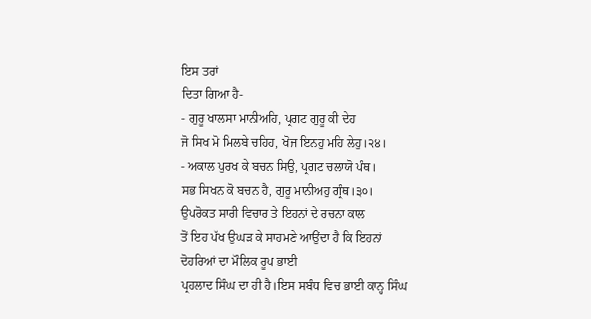ਇਸ ਤਰਾਂ
ਦਿਤਾ ਗਿਆ ਹੈ-
- ਗੁਰੂ ਖਾਲਸਾ ਮਾਨੀਅਹਿ, ਪ੍ਰਗਟ ਗੁਰੂ ਕੀ ਦੇਹ
ਜੋ ਸਿਖ ਮੋ ਮਿਲਬੇ ਚਹਿਹ, ਖੋਜ ਇਨਹੁ ਮਹਿ ਲੇਹੁ।੨੪।
- ਅਕਾਲ ਪੁਰਖ ਕੇ ਬਚਨ ਸਿਉ, ਪ੍ਰਗਟ ਚਲਾਯੋ ਪੰਥ।
ਸਭ ਸਿਖਨ ਕੋ ਬਚਨ ਹੈ, ਗੁਰੂ ਮਾਨੀਅਹੁ ਗ੍ਰੰਥ।੩੦।
ਉਪਰੋਕਤ ਸਾਰੀ ਵਿਚਾਰ ਤੇ ਇਹਨਾਂ ਦੇ ਰਚਨਾ ਕਾਲ
ਤੋਂ ਇਹ ਪੱਖ ਉਘੜ ਕੇ ਸਾਹਮਣੇ ਆਉਂਦਾ ਹੈ ਕਿ ਇਹਨਾਂ ਦੋਹਰਿਆਂ ਦਾ ਮੌਲਿਕ ਰੂਪ ਭਾਈ
ਪ੍ਰਹਲਾਦ ਸਿੰਘ ਦਾ ਹੀ ਹੈ।ਇਸ ਸਬੰਧ ਵਿਚ ਭਾਈ ਕਾਨ੍ਹ ਸਿੰਘ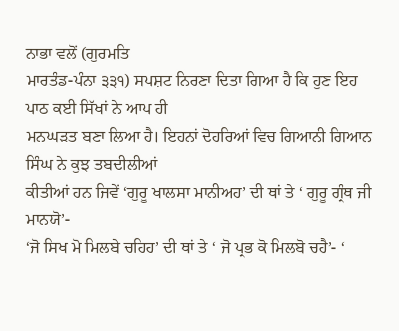ਨਾਭਾ ਵਲੋਂ (ਗੁਰਮਤਿ
ਮਾਰਤੰਡ-ਪੰਨਾ ੩੩੧) ਸਪਸ਼ਟ ਨਿਰਣਾ ਦਿਤਾ ਗਿਆ ਹੈ ਕਿ ਹੁਣ ਇਹ ਪਾਠ ਕਈ ਸਿੱਖਾਂ ਨੇ ਆਪ ਹੀ
ਮਨਘੜਤ ਬਣਾ ਲਿਆ ਹੈ। ਇਹਨਾਂ ਦੋਹਰਿਆਂ ਵਿਚ ਗਿਆਨੀ ਗਿਆਨ ਸਿੰਘ ਨੇ ਕੁਝ ਤਬਦੀਲੀਆਂ
ਕੀਤੀਆਂ ਹਨ ਜਿਵੇਂ ‘ਗੁਰੂ ਖਾਲਸਾ ਮਾਨੀਅਹ’ ਦੀ ਥਾਂ ਤੇ ‘ ਗੁਰੂ ਗ੍ਰੰਥ ਜੀ ਮਾਨਯੋ’-
‘ਜੋ ਸਿਖ ਮੋ ਮਿਲਬੇ ਚਹਿਹ’ ਦੀ ਥਾਂ ਤੇ ‘ ਜੋ ਪ੍ਰਭ ਕੋ ਮਿਲਬੋ ਚਹੈ’- ‘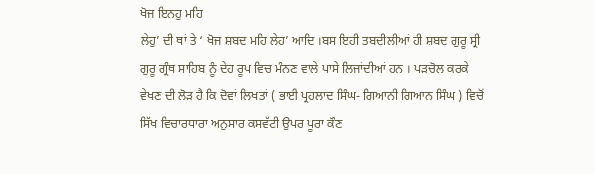ਖੋਜ ਇਨਹੁ ਮਹਿ
ਲੇਹੁ’ ਦੀ ਥਾਂ ਤੇ ‘ ਖੋਜ ਸ਼ਬਦ ਮਹਿ ਲੇਹ’ ਆਦਿ ।ਬਸ ਇਹੀ ਤਬਦੀਲੀਆਂ ਹੀ ਸ਼ਬਦ ਗੁਰੂ ਸ੍ਰੀ
ਗੁਰੂ ਗ੍ਰੰਥ ਸਾਹਿਬ ਨੂੰ ਦੇਹ ਰੂਪ ਵਿਚ ਮੰਨਣ ਵਾਲੇ ਪਾਸੇ ਲਿਜਾਂਦੀਆਂ ਹਨ । ਪੜਚੋਲ ਕਰਕੇ
ਵੇਖਣ ਦੀ ਲੋੜ ਹੈ ਕਿ ਦੋਵਾਂ ਲਿਖਤਾਂ ( ਭਾਈ ਪ੍ਰਹਲਾਦ ਸਿੰਘ- ਗਿਆਨੀ ਗਿਆਨ ਸਿੰਘ ) ਵਿਚੋਂ
ਸਿੱਖ ਵਿਚਾਰਧਾਰਾ ਅਨੁਸਾਰ ਕਸਵੱਟੀ ਉਪਰ ਪੂਰਾ ਕੌਣ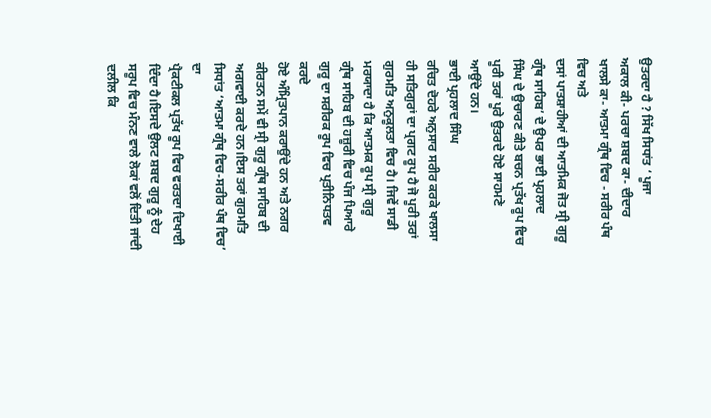ਉਤਰਦਾ ਹੈ ? ਸਿੱਖ ਸਿਧਾਂਤ ‘ ਪੂਜਾ
ਅਕਾਲ ਕੀ- ਪਰਚਾ ਸ਼ਬਦ ਕਾ- ਦੀਦਾਰ ਖਾਲਸੇ ਕਾ- ਆਤਮਾ ਗ੍ਰੰਥ ਵਿਚ - ਸਰੀਰ ਪੰਥ ਵਿਚ ਅਤੇ
ਦਸਾਂ ਪਾਤਸ਼ਾਹੀਆਂ ਦੀ ਆਤਮਿਕ ਜੋਤ ਸ੍ਰੀ ਗੁਰੂ ਗ੍ਰੰਥ ਸਾਹਿਬ’ ਦੇ ਉਪਰ ਭਾਈ ਪ੍ਰਹਲਾਦ
ਸਿੰਘ ਦੇ ਉਚਾਰਣ ਕੀਤੇ ਬਚਨ ਪ੍ਰਤੱਖ ਰੂਪ ਵਿਚ ਪੂਰੀ ਤਰਾਂ ਪੂਰੇ ਉਤਰਦੇ ਹੋਏ ਸਾਹਮਣੇ
ਆਉਂਦੇ ਹਨ।
ਭਾਈ ਪ੍ਰਹਲਾਦ ਸਿੰਘ
ਰਚਿਤ ਦੋਹਰੇ ਅਨੁਸਾਰ ਸਰੀਰ ਕਰਕੇ ਖਾਲਸਾ ਹੀ ਸਤਿਗੁਰਾਂ ਦਾ ਪ੍ਰਗਟ ਰੂਪ ਹੈ ਜੋ ਪੂਰੀ ਤਰਾਂ
ਗੁਰਮਤਿ ਅਨੁਕੂਲਤਾ ਵਿਚ ਹੈ। ਜਿਵੇਂ ਸਾਡੀ ਮਰਯਾਦਾ ਹੈ ਕਿ ਆਤਮਕ ਰੂਪ ਸ੍ਰੀ ਗੁਰੂ
ਗ੍ਰੰਥ ਸਾਹਿਬ ਦੀ ਹਜ਼ੂਰੀ ਵਿਚ ਪੰਜ ਪਿਆਰੇ ਗੁਰੂ ਦਾ ਸਰੀਰਕ ਰੂਪ ਵਿਚ ਪ੍ਰਤੀਨਿਧਤਵ ਕਰਦੇ
ਹੋਏ ਅੰਮ੍ਰਿਤਪਾਨ ਕਰਾਉਂਦੇ ਹਨ ਅਤੇ ਨਗਰ ਕੀਰਤਨ ਸਮੇਂ ਵੀ ਸ੍ਰੀ ਗੁਰੂ ਗ੍ਰੰਥ ਸਾਹਿਬ ਦੀ
ਅਗਵਾਈ ਕਰਦੇ ਹਨ।ਇਸ ਤਰਾਂ ਗੁਰਮਤਿ ਸਿਧਾਂਤ ‘ਆਤਮਾ ਗ੍ਰੰਥ ਵਿਚ-ਸਰੀਰ ਪੰਥ ਵਿਚ’ ਦਾ
ਪ੍ਰੈਕਟੀਕਲ ਪ੍ਰਤੱਖ ਰੂਪ ਵਿਚ ਵਰਤਦਾ ਦਿਖਾਈ ਦਿੰਦਾ ਹੈ।ਇਸਦੇ ਉਲਟ ਸ਼ਬਦ ਗੁਰੂ ਨੂੰ ਦੇਹ
ਸਰੂਪ ਵਿਚ ਮੰਨਣ ਵਾਲੇ ਲੋਕਾਂ ਵਲੋਂ ਦਿਤੀ ਜਾਂਦੀ ਦਲੀਲ ਕਿ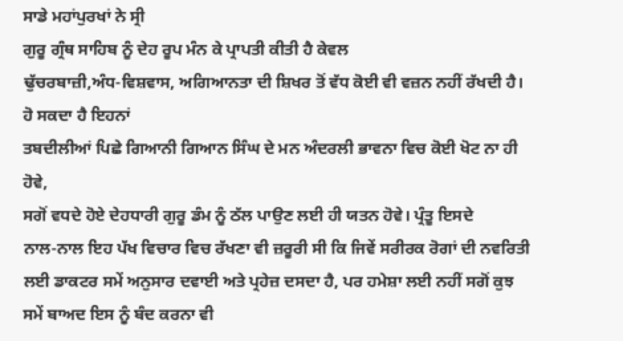ਸਾਡੇ ਮਹਾਂਪੁਰਖਾਂ ਨੇ ਸ੍ਰੀ
ਗੁਰੂ ਗ੍ਰੰਥ ਸਾਹਿਬ ਨੂੰ ਦੇਹ ਰੂਪ ਮੰਨ ਕੇ ਪ੍ਰਾਪਤੀ ਕੀਤੀ ਹੈ ਕੇਵਲ
ਢੁੱਚਰਬਾਜ਼ੀ,ਅੰਧ-ਵਿਸ਼ਵਾਸ, ਅਗਿਆਨਤਾ ਦੀ ਸ਼ਿਖਰ ਤੋਂ ਵੱਧ ਕੋਈ ਵੀ ਵਜ਼ਨ ਨਹੀਂ ਰੱਖਦੀ ਹੈ।
ਹੋ ਸਕਦਾ ਹੈ ਇਹਨਾਂ
ਤਬਦੀਲੀਆਂ ਪਿਛੇ ਗਿਆਨੀ ਗਿਆਨ ਸਿੰਘ ਦੇ ਮਨ ਅੰਦਰਲੀ ਭਾਵਨਾ ਵਿਚ ਕੋਈ ਖੋਟ ਨਾ ਹੀ ਹੋਵੇ,
ਸਗੋਂ ਵਧਦੇ ਹੋਏ ਦੇਹਧਾਰੀ ਗੁਰੂ ਡੰਮ ਨੂੰ ਠੱਲ ਪਾਉਣ ਲਈ ਹੀ ਯਤਨ ਹੋਵੇ। ਪ੍ਰੰਤੂ ਇਸਦੇ
ਨਾਲ-ਨਾਲ ਇਹ ਪੱਖ ਵਿਚਾਰ ਵਿਚ ਰੱਖਣਾ ਵੀ ਜ਼ਰੂਰੀ ਸੀ ਕਿ ਜਿਵੇਂ ਸਰੀਰਕ ਰੋਗਾਂ ਦੀ ਨਵਰਿਤੀ
ਲਈ ਡਾਕਟਰ ਸਮੇਂ ਅਨੁਸਾਰ ਦਵਾਈ ਅਤੇ ਪ੍ਰਹੇਜ਼ ਦਸਦਾ ਹੈ, ਪਰ ਹਮੇਸ਼ਾ ਲਈ ਨਹੀਂ ਸਗੋਂ ਕੁਝ
ਸਮੇਂ ਬਾਅਦ ਇਸ ਨੂੰ ਬੰਦ ਕਰਨਾ ਵੀ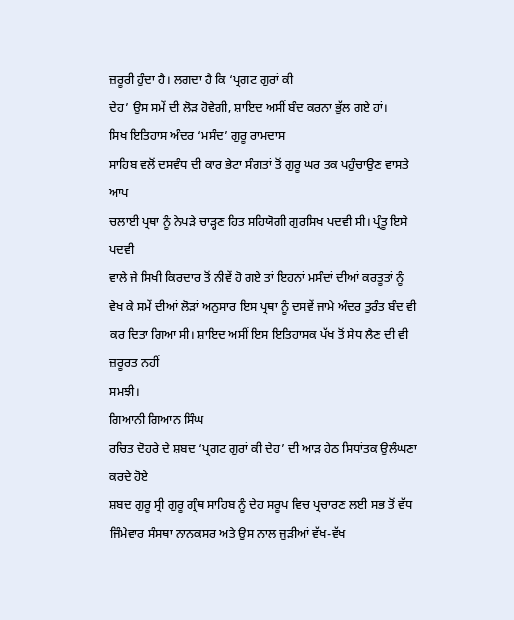ਜ਼ਰੂਰੀ ਹੁੰਦਾ ਹੈ। ਲਗਦਾ ਹੈ ਕਿ ‘ਪ੍ਰਗਟ ਗੁਰਾਂ ਕੀ
ਦੇਹ’ ਉਸ ਸਮੇਂ ਦੀ ਲੋੜ ਹੋਵੇਗੀ, ਸ਼ਾਇਦ ਅਸੀਂ ਬੰਦ ਕਰਨਾ ਭੁੱਲ ਗਏ ਹਾਂ।
ਸਿਖ ਇਤਿਹਾਸ ਅੰਦਰ ‘ਮਸੰਦ’ ਗੁਰੂ ਰਾਮਦਾਸ
ਸਾਹਿਬ ਵਲੋਂ ਦਸਵੰਧ ਦੀ ਕਾਰ ਭੇਟਾ ਸੰਗਤਾਂ ਤੋਂ ਗੁਰੂ ਘਰ ਤਕ ਪਹੁੰਚਾਉਣ ਵਾਸਤੇ ਆਪ
ਚਲਾਈ ਪ੍ਰਥਾ ਨੂੰ ਨੇਪੜੇ ਚਾੜ੍ਹਣ ਹਿਤ ਸਹਿਯੋਗੀ ਗੁਰਸਿਖ ਪਦਵੀ ਸੀ। ਪ੍ਰੰਤੂ ਇਸੇ ਪਦਵੀ
ਵਾਲੇ ਜੇ ਸਿਖੀ ਕਿਰਦਾਰ ਤੋਂ ਨੀਵੇਂ ਹੋ ਗਏ ਤਾਂ ਇਹਨਾਂ ਮਸੰਦਾਂ ਦੀਆਂ ਕਰਤੂਤਾਂ ਨੂੰ
ਵੇਖ ਕੇ ਸਮੇਂ ਦੀਆਂ ਲੋੜਾਂ ਅਨੁਸਾਰ ਇਸ ਪ੍ਰਥਾ ਨੂੰ ਦਸਵੇਂ ਜਾਮੇ ਅੰਦਰ ਤੁਰੰਤ ਬੰਦ ਵੀ
ਕਰ ਦਿਤਾ ਗਿਆ ਸੀ। ਸ਼ਾਇਦ ਅਸੀਂ ਇਸ ਇਤਿਹਾਸਕ ਪੱਖ ਤੋਂ ਸੇਧ ਲੈਣ ਦੀ ਵੀ ਜ਼ਰੂਰਤ ਨਹੀਂ
ਸਮਝੀ।
ਗਿਆਨੀ ਗਿਆਨ ਸਿੰਘ
ਰਚਿਤ ਦੋਹਰੇ ਦੇ ਸ਼ਬਦ ‘ਪ੍ਰਗਟ ਗੁਰਾਂ ਕੀ ਦੇਹ’ ਦੀ ਆੜ ਹੇਠ ਸਿਧਾਂਤਕ ਉਲੰਘਣਾ ਕਰਦੇ ਹੋਏ
ਸ਼ਬਦ ਗੁਰੂ ਸ੍ਰੀ ਗੁਰੂ ਗ੍ਰੰਥ ਸਾਹਿਬ ਨੂੰ ਦੇਹ ਸਰੂਪ ਵਿਚ ਪ੍ਰਚਾਰਣ ਲਈ ਸਭ ਤੋਂ ਵੱਧ
ਜਿੰਮੇਵਾਰ ਸੰਸਥਾ ਨਾਨਕਸਰ ਅਤੇ ਉਸ ਨਾਲ ਜੁੜੀਆਂ ਵੱਖ-ਵੱਖ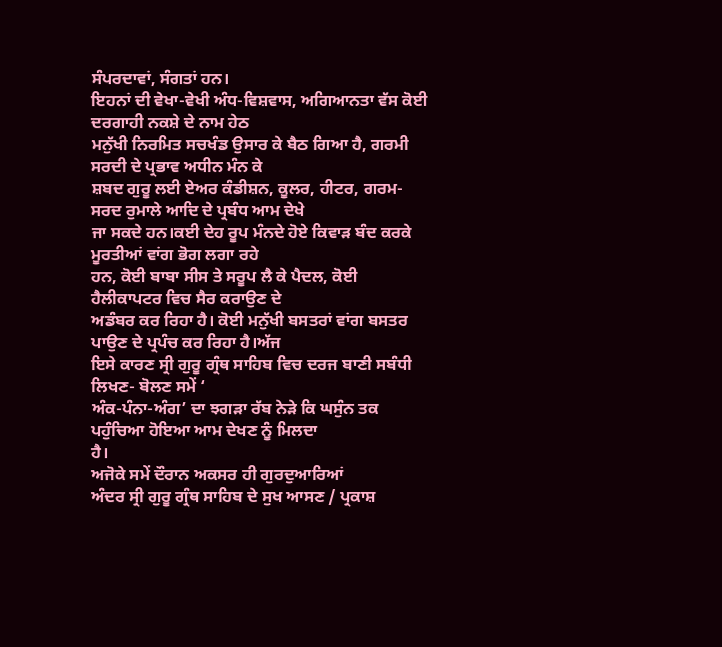ਸੰਪਰਦਾਵਾਂ, ਸੰਗਤਾਂ ਹਨ।
ਇਹਨਾਂ ਦੀ ਵੇਖਾ-ਵੇਖੀ ਅੰਧ-ਵਿਸ਼ਵਾਸ, ਅਗਿਆਨਤਾ ਵੱਸ ਕੋਈ ਦਰਗਾਹੀ ਨਕਸ਼ੇ ਦੇ ਨਾਮ ਹੇਠ
ਮਨੁੱਖੀ ਨਿਰਮਿਤ ਸਚਖੰਡ ਉਸਾਰ ਕੇ ਬੈਠ ਗਿਆ ਹੈ, ਗਰਮੀ ਸਰਦੀ ਦੇ ਪ੍ਰਭਾਵ ਅਧੀਨ ਮੰਨ ਕੇ
ਸ਼ਬਦ ਗੁਰੂ ਲਈ ਏਅਰ ਕੰਡੀਸ਼ਨ, ਕੂਲਰ, ਹੀਟਰ, ਗਰਮ-ਸਰਦ ਰੁਮਾਲੇ ਆਦਿ ਦੇ ਪ੍ਰਬੰਧ ਆਮ ਦੇਖੇ
ਜਾ ਸਕਦੇ ਹਨ।ਕਈ ਦੇਹ ਰੂਪ ਮੰਨਦੇ ਹੋਏ ਕਿਵਾੜ ਬੰਦ ਕਰਕੇ ਮੂਰਤੀਆਂ ਵਾਂਗ ਭੋਗ ਲਗਾ ਰਹੇ
ਹਨ, ਕੋਈ ਬਾਬਾ ਸੀਸ ਤੇ ਸਰੂਪ ਲੈ ਕੇ ਪੈਦਲ, ਕੋਈ ਹੈਲੀਕਾਪਟਰ ਵਿਚ ਸੈਰ ਕਰਾਉਣ ਦੇ
ਅਡੰਬਰ ਕਰ ਰਿਹਾ ਹੈ। ਕੋਈ ਮਨੁੱਖੀ ਬਸਤਰਾਂ ਵਾਂਗ ਬਸਤਰ ਪਾਉਣ ਦੇ ਪ੍ਰਪੰਚ ਕਰ ਰਿਹਾ ਹੈ।ਅੱਜ
ਇਸੇ ਕਾਰਣ ਸ੍ਰੀ ਗੁਰੂ ਗ੍ਰੰਥ ਸਾਹਿਬ ਵਿਚ ਦਰਜ ਬਾਣੀ ਸਬੰਧੀ ਲਿਖਣ- ਬੋਲਣ ਸਮੇਂ ‘
ਅੰਕ-ਪੰਨਾ-ਅੰਗ’ ਦਾ ਝਗੜਾ ਰੱਬ ਨੇੜੇ ਕਿ ਘਸੁੰਨ ਤਕ ਪਹੁੰਚਿਆ ਹੋਇਆ ਆਮ ਦੇਖਣ ਨੂੰ ਮਿਲਦਾ
ਹੈ।
ਅਜੋਕੇ ਸਮੇਂ ਦੌਰਾਨ ਅਕਸਰ ਹੀ ਗੁਰਦੁਆਰਿਆਂ
ਅੰਦਰ ਸ੍ਰੀ ਗੁਰੂ ਗ੍ਰੰਥ ਸਾਹਿਬ ਦੇ ਸੁਖ ਆਸਣ / ਪ੍ਰਕਾਸ਼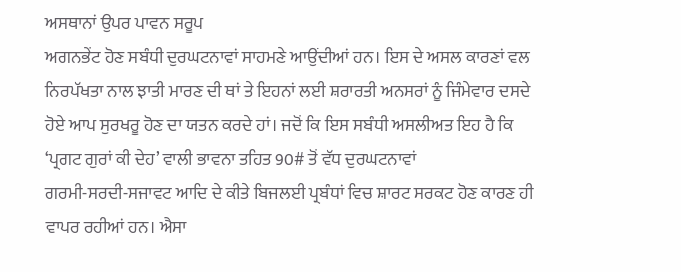ਅਸਥਾਨਾਂ ਉਪਰ ਪਾਵਨ ਸਰੂਪ
ਅਗਨਭੇਂਟ ਹੋਣ ਸਬੰਧੀ ਦੁਰਘਟਨਾਵਾਂ ਸਾਹਮਣੇ ਆਉਂਦੀਆਂ ਹਨ। ਇਸ ਦੇ ਅਸਲ ਕਾਰਣਾਂ ਵਲ
ਨਿਰਪੱਖਤਾ ਨਾਲ ਝਾਤੀ ਮਾਰਣ ਦੀ ਥਾਂ ਤੇ ਇਹਨਾਂ ਲਈ ਸ਼ਰਾਰਤੀ ਅਨਸਰਾਂ ਨੂੰ ਜਿੰਮੇਵਾਰ ਦਸਦੇ
ਹੋਏ ਆਪ ਸੁਰਖਰੂ ਹੋਣ ਦਾ ਯਤਨ ਕਰਦੇ ਹਾਂ। ਜਦੋਂ ਕਿ ਇਸ ਸਬੰਧੀ ਅਸਲੀਅਤ ਇਹ ਹੈ ਕਿ
‘ਪ੍ਰਗਟ ਗੁਰਾਂ ਕੀ ਦੇਹ’ ਵਾਲੀ ਭਾਵਨਾ ਤਹਿਤ 90# ਤੋਂ ਵੱਧ ਦੁਰਘਟਨਾਵਾਂ
ਗਰਮੀ-ਸਰਦੀ-ਸਜਾਵਟ ਆਦਿ ਦੇ ਕੀਤੇ ਬਿਜਲਈ ਪ੍ਰਬੰਧਾਂ ਵਿਚ ਸ਼ਾਰਟ ਸਰਕਟ ਹੋਣ ਕਾਰਣ ਹੀ
ਵਾਪਰ ਰਹੀਆਂ ਹਨ। ਐਸਾ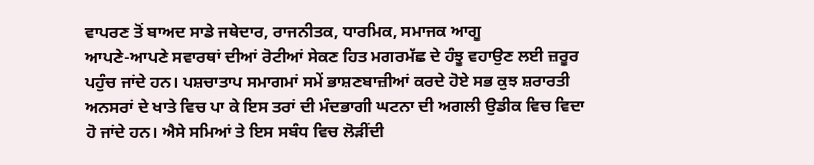ਵਾਪਰਣ ਤੋਂ ਬਾਅਦ ਸਾਡੇ ਜਥੇਦਾਰ, ਰਾਜਨੀਤਕ, ਧਾਰਮਿਕ, ਸਮਾਜਕ ਆਗੂ
ਆਪਣੇ-ਆਪਣੇ ਸਵਾਰਥਾਂ ਦੀਆਂ ਰੋਟੀਆਂ ਸੇਕਣ ਹਿਤ ਮਗਰਮੱਛ ਦੇ ਹੰਝੂ ਵਹਾਉਣ ਲਈ ਜ਼ਰੂਰ
ਪਹੁੰਚ ਜਾਂਦੇ ਹਨ। ਪਸ਼ਚਾਤਾਪ ਸਮਾਗਮਾਂ ਸਮੇਂ ਭਾਸ਼ਣਬਾਜ਼ੀਆਂ ਕਰਦੇ ਹੋਏ ਸਭ ਕੁਝ ਸ਼ਰਾਰਤੀ
ਅਨਸਰਾਂ ਦੇ ਖਾਤੇ ਵਿਚ ਪਾ ਕੇ ਇਸ ਤਰਾਂ ਦੀ ਮੰਦਭਾਗੀ ਘਟਨਾ ਦੀ ਅਗਲੀ ਉਡੀਕ ਵਿਚ ਵਿਦਾ
ਹੋ ਜਾਂਦੇ ਹਨ। ਐਸੇ ਸਮਿਆਂ ਤੇ ਇਸ ਸਬੰਧ ਵਿਚ ਲੋੜੀਂਦੀ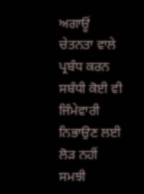ਅਗਾਊਂ
ਚੇਤਨਤਾ ਵਾਲੇ ਪ੍ਰਬੰਧ ਕਰਨ ਸਬੰਧੀ ਕੋਈ ਵੀ ਜਿੰਮੇਵਾਰੀ ਨਿਭਾਉਣ ਲਈ ਲੋੜ ਨਹੀਂ ਸਮਝੀ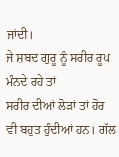ਜਾਂਦੀ।
ਜੇ ਸ਼ਬਦ ਗੁਰੂ ਨੂੰ ਸਰੀਰ ਰੂਪ ਮੰਨਦੇ ਰਹੇ ਤਾਂ
ਸਰੀਰ ਦੀਆਂ ਲੋੜਾਂ ਤਾਂ ਹੋਰ ਵੀ ਬਹੁਤ ਹੁੰਦੀਆਂ ਹਨ। ਗੱਲ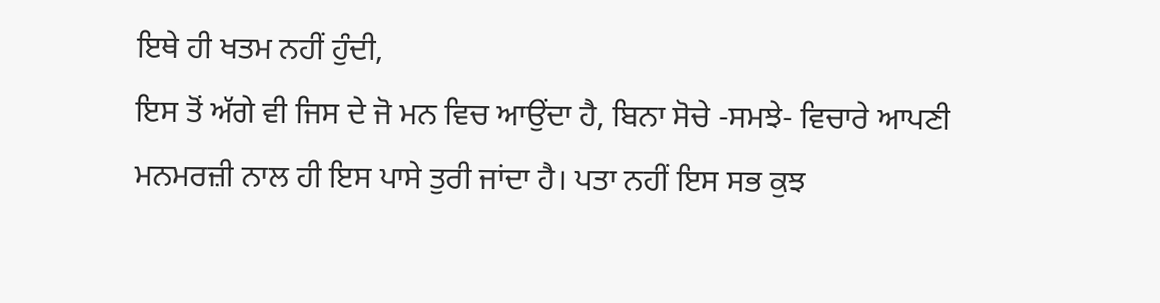ਇਥੇ ਹੀ ਖਤਮ ਨਹੀਂ ਹੁੰਦੀ,
ਇਸ ਤੋਂ ਅੱਗੇ ਵੀ ਜਿਸ ਦੇ ਜੋ ਮਨ ਵਿਚ ਆਉਂਦਾ ਹੈ, ਬਿਨਾ ਸੋਚੇ -ਸਮਝੇ- ਵਿਚਾਰੇ ਆਪਣੀ
ਮਨਮਰਜ਼ੀ ਨਾਲ ਹੀ ਇਸ ਪਾਸੇ ਤੁਰੀ ਜਾਂਦਾ ਹੈ। ਪਤਾ ਨਹੀਂ ਇਸ ਸਭ ਕੁਝ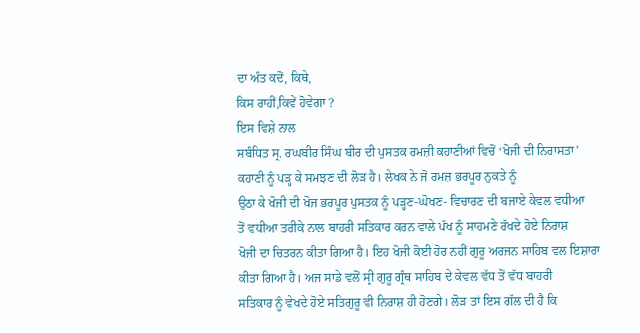ਦਾ ਅੰਤ ਕਦੋਂ, ਕਿਥੇ,
ਕਿਸ ਰਾਹੀਂ,ਕਿਵੇਂ ਹੋਵੇਗਾ ?
ਇਸ ਵਿਸ਼ੇ ਨਾਲ
ਸਬੰਧਿਤ ਸ੍ਰ. ਰਘਬੀਰ ਸਿੰਘ ਬੀਰ ਦੀ ਪੁਸਤਕ ਰਮਜ਼ੀ ਕਹਾਣੀਆਂ ਵਿਚੋਂ ‘ਖੋਜੀ ਦੀ ਨਿਰਾਸਤਾ’
ਕਹਾਣੀ ਨੂੰ ਪੜ੍ਹ ਕੇ ਸਮਝਣ ਦੀ ਲੋੜ ਹੈ। ਲੇਖਕ ਨੇ ਜੋ ਰਮਜ਼ ਭਰਪੂਰ ਨੁਕਤੇ ਨੂੰ
ਉਠਾ ਕੇ ਖੋਜੀ ਦੀ ਖੋਜ ਭਰਪੂਰ ਪੁਸਤਕ ਨੂੰ ਪੜ੍ਹਣ-ਘੋਖਣ- ਵਿਚਾਰਣ ਦੀ ਬਜਾਏ ਕੇਵਲ ਵਧੀਆ
ਤੋਂ ਵਧੀਆ ਤਰੀਕੇ ਨਾਲ ਬਾਹਰੀ ਸਤਿਕਾਰ ਕਰਨ ਵਾਲੇ ਪੱਖ ਨੂੰ ਸਾਹਮਣੇ ਰੱਖਦੇ ਹੋਏ ਨਿਰਾਸ਼
ਖੋਜੀ ਦਾ ਚਿਤਰਨ ਕੀਤਾ ਗਿਆ ਹੈ। ਇਹ ਖੋਜੀ ਕੋਈ ਹੋਰ ਨਹੀਂ ਗੁਰੂ ਅਰਜਨ ਸਾਹਿਬ ਵਲ ਇਸ਼ਾਰਾ
ਕੀਤਾ ਗਿਆ ਹੈ। ਅਜ ਸਾਡੇ ਵਲੋਂ ਸ੍ਰੀ ਗੁਰੂ ਗ੍ਰੰਥ ਸਾਹਿਬ ਦੇ ਕੇਵਲ ਵੱਧ ਤੋਂ ਵੱਧ ਬਾਹਰੀ
ਸਤਿਕਾਰ ਨੂੰ ਵੇਖਦੇ ਹੋਏ ਸਤਿਗੁਰੂ ਵੀ ਨਿਰਾਸ਼ ਹੀ ਹੋਣਗੇ। ਲੋੜ ਤਾਂ ਇਸ ਗੱਲ ਦੀ ਹੈ ਕਿ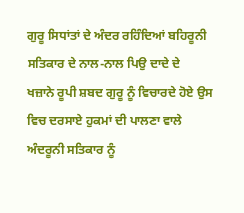ਗੁਰੂ ਸਿਧਾਂਤਾਂ ਦੇ ਅੰਦਰ ਰਹਿੰਦਿਆਂ ਬਹਿਰੂਨੀ ਸਤਿਕਾਰ ਦੇ ਨਾਲ-ਨਾਲ ਪਿਉ ਦਾਦੇ ਦੇ
ਖਜ਼ਾਨੇ ਰੂਪੀ ਸ਼ਬਦ ਗੁਰੂ ਨੂੰ ਵਿਚਾਰਦੇ ਹੋਏ ਉਸ ਵਿਚ ਦਰਸਾਏ ਹੁਕਮਾਂ ਦੀ ਪਾਲਣਾ ਵਾਲੇ
ਅੰਦਰੂਨੀ ਸਤਿਕਾਰ ਨੂੰ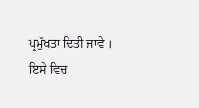ਪ੍ਰਮੁੱਖਤਾ ਦਿਤੀ ਜਾਵੇ । ਇਸੇ ਵਿਚ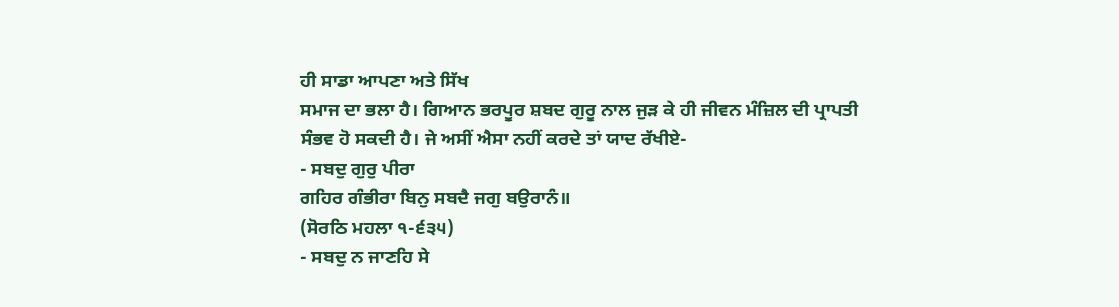ਹੀ ਸਾਡਾ ਆਪਣਾ ਅਤੇ ਸਿੱਖ
ਸਮਾਜ ਦਾ ਭਲਾ ਹੈ। ਗਿਆਨ ਭਰਪੂਰ ਸ਼ਬਦ ਗੁਰੂ ਨਾਲ ਜੁੜ ਕੇ ਹੀ ਜੀਵਨ ਮੰਜ਼ਿਲ ਦੀ ਪ੍ਰਾਪਤੀ
ਸੰਭਵ ਹੋ ਸਕਦੀ ਹੈ। ਜੇ ਅਸੀਂ ਐਸਾ ਨਹੀਂ ਕਰਦੇ ਤਾਂ ਯਾਦ ਰੱਖੀਏ-
- ਸਬਦੁ ਗੁਰੁ ਪੀਰਾ
ਗਹਿਰ ਗੰਭੀਰਾ ਬਿਨੁ ਸਬਦੈ ਜਗੁ ਬਉਰਾਨੰ॥
(ਸੋਰਠਿ ਮਹਲਾ ੧-੬੩੫)
- ਸਬਦੁ ਨ ਜਾਣਹਿ ਸੇ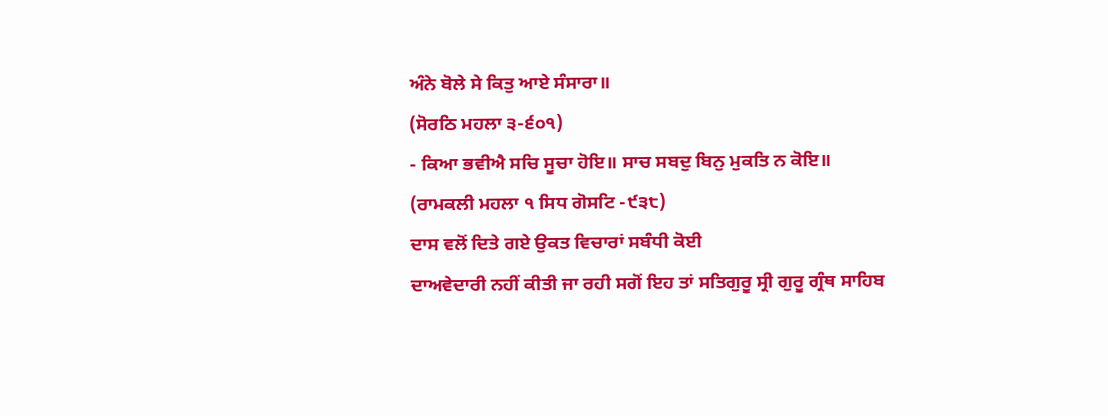ਅੰਨੇ ਬੋਲੇ ਸੇ ਕਿਤੁ ਆਏ ਸੰਸਾਰਾ॥
(ਸੋਰਠਿ ਮਹਲਾ ੩-੬੦੧)
- ਕਿਆ ਭਵੀਐ ਸਚਿ ਸੂਚਾ ਹੋਇ॥ ਸਾਚ ਸਬਦੁ ਬਿਨੁ ਮੁਕਤਿ ਨ ਕੋਇ॥
(ਰਾਮਕਲੀ ਮਹਲਾ ੧ ਸਿਧ ਗੋਸਟਿ -੯੩੮)
ਦਾਸ ਵਲੋਂ ਦਿਤੇ ਗਏ ਉਕਤ ਵਿਚਾਰਾਂ ਸਬੰਧੀ ਕੋਈ
ਦਾਅਵੇਦਾਰੀ ਨਹੀਂ ਕੀਤੀ ਜਾ ਰਹੀ ਸਗੋਂ ਇਹ ਤਾਂ ਸਤਿਗੁਰੂ ਸ੍ਰੀ ਗੁਰੂ ਗ੍ਰੰਥ ਸਾਹਿਬ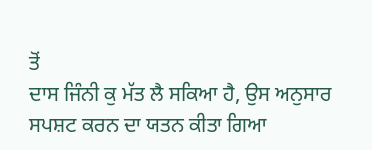ਤੋਂ
ਦਾਸ ਜਿੰਨੀ ਕੁ ਮੱਤ ਲੈ ਸਕਿਆ ਹੈ, ਉਸ ਅਨੁਸਾਰ ਸਪਸ਼ਟ ਕਰਨ ਦਾ ਯਤਨ ਕੀਤਾ ਗਿਆ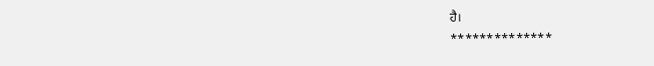ਹੈ।
**************